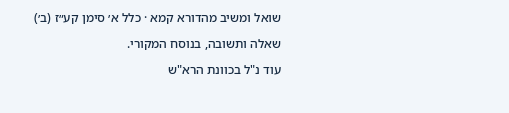שואל ומשיב מהדורא קמא · כלל א׳ סימן קע״ז (ב׳)

שאלה ותשובה, בנוסח המקורי.

עוד נ"ל בכוונת הרא"ש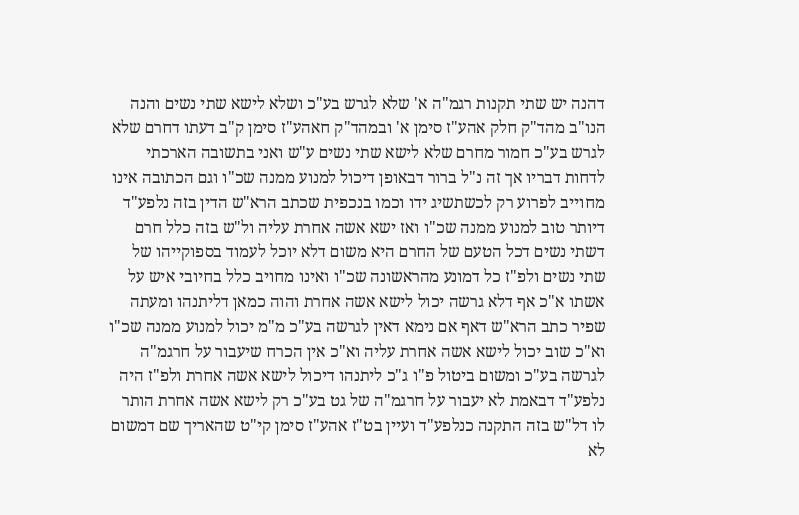דהנה יש שתי תקנות רגמ"ה א' שלא לגרש בע"כ ושלא לישא שתי נשים והנה הנו"ב מהד"ק חלק אהע"ז סימן א' ובמהד"ק חאהע"ז סימן ק"ב דעתו דחרם שלא לגרש בע"כ חמור מחרם שלא לישא שתי נשים ע"ש ואני בתשובה הארכתי לדחות דבריו אך זה נ"ל ברור דבאופן דיכול למנוע ממנה שכ"ו וגם הכתובה אינו מחוייב לפרוע רק לכשתשיג ידו וכמו בנכפית שכתב הרא"ש הדין בזה נלפע"ד דיותר טוב למנוע ממנה שכ"ו ואז ישא אשה אחרת עליה ול"ש בזה כלל חרם דשתי נשים דכל הטעם של החרם היא משום דלא יוכל לעמוד בספוקייהו של שתי נשים ולפ"ז כל דמונע מהראשונה שכ"ו ואינו מחויב כלל בחיובי איש על אשתו א"כ אף דלא גרשה יכול לישא אשה אחרת והוה כמאן דליתנהו ומעתה שפיר כתב הרא"ש דאף אם נימא דאין לגרשה בע"כ מ"מ יכול למנוע ממנה שכ"ו וא"כ שוב יכול לישא אשה אחרת עליה וא"כ אין הכרח שיעבור על חרגמ"ה לגרשה בע"כ ומשום ביטול פ"ו ג"כ ליתנהו דיכול לישא אשה אחרת ולפ"ז היה נלפע"ד דבאמת לא יעבור על חרגמ"ה של גט בע"כ רק לישא אשה אחרת הותר לו דל"ש בזה התקנה כנלפע"ד ועיין בט"ז אהע"ז סימן קי"ט שהאריך שם דמשום לא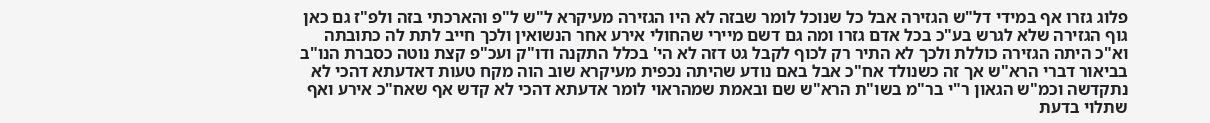פלוג גזרו אף במידי דל"ש הגזירה אבל כל שנוכל לומר שבזה לא היו הגזירה מעיקרא ל"ש ל"פ והארכתי בזה ולפ"ז גם כאן גוף הגזירה שלא לגרש בע"כ בכל אדם גזרו ומה גם דשם מיירי שהחולי אירע אחר הנשואין ולכך חייב לתת לה כתובתה וא"כ היתה הגזירה כוללת ולכך לא התיר רק לכוף לקבל גט דזה לא הי' בכלל התקנה ודו"ק ועכ"פ קצת נוטה כסברת הנו"ב בביאור דברי הרא"ש אך זה כשנולד אח"כ אבל באם נודע שהיתה נכפית מעיקרא שוב הוה מקח טעות דאדעתא דהכי לא נתקדשה וכמ"ש הגאון ר"י בר"מ בשו"ת הרא"ש שם ובאמת שמהראוי לומר אדעתא דהכי לא קדש אף שאח"כ אירע ואף שתלוי בדעת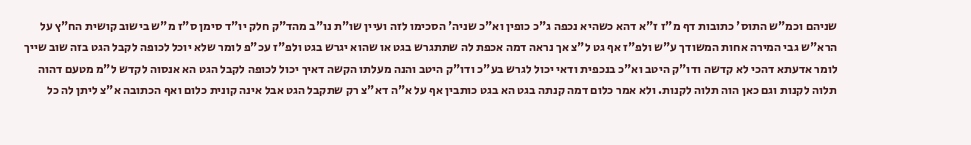שניהם וכמ"ש התוס' כתובות דף מ"ז ז"א דהא כשהיא נכפה ג"כ כופין וא"כ שניה' הסכימו לזה ועיין שו"ת נו"ב מהד"ק חלק יו"ד סימן ס"ז מ"ש בישוב קושית הח"ץ על הרא"ש גבי המירה אחות המשודך ע"ש ולפ"ז אף גט ל"צ אך נראה דמה אכפת לה שתתגרש בגט או שהוא יגרש בגט ולפ"ז עכ"פ לומר שלא יוכל לכופה לקבל הגט בזה שוב שייך לומר אדעתא דהכי לא קדשה ודו"ק היטב וא"כ בנכפית ודאי יכול לגרש בע"כ ודו"ק היטב והנה מעלתו הקשה דאיך יכול לכופה לקבל הגט הא אנסוה לקדש ל"מ מטעם דהוה תלוה לקנות וגם כאן הוה תלוה לקנות. ולא אמר כלום דמה קנתה בגט הא בגט כותבין אף על א"ה דא"צ רק שתקבל הגט אבל אינה קונית כלום ואף הכתובה א"צ ליתן לה כל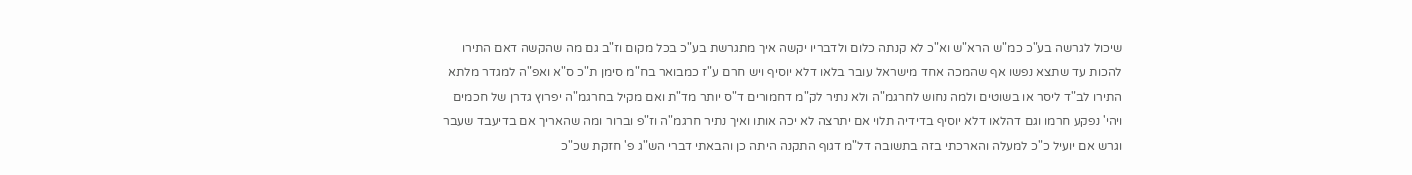שיכול לגרשה בע"כ כמ"ש הרא"ש וא"כ לא קנתה כלום ולדבריו יקשה איך מתגרשת בע"כ בכל מקום וז"ב גם מה שהקשה דאם התירו להכות עד שתצא נפשו אף שהמכה אחד מישראל עובר בלאו דלא יוסיף ויש חרם ע"ז כמבואר בח"מ סימן ת"כ ס"א ואפ"ה למגדר מלתא התירו לב"ד ליסר או בשוטים ולמה נחוש לחרגמ"ה ולא נתיר לק"מ דחמורים ד"ס יותר מד"ת ואם מקיל בחרגמ"ה יפרוץ גדרן של חכמים ויהי' נפקע חרמו וגם דהלאו דלא יוסיף בדידיה תלוי אם יתרצה לא יכה אותו ואיך נתיר חרגמ"ה וז"פ וברור ומה שהאריך אם בדיעבד שעבר וגרש אם יועיל כ"כ למעלה והארכתי בזה בתשובה דל"מ דגוף התקנה היתה כן והבאתי דברי הש"ג פ' חזקת שכ"כ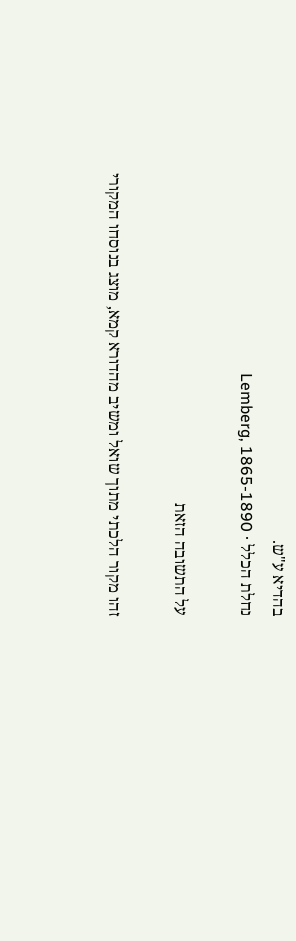בהדיא ע"ש.
נחלת הכלל · Lemberg, 1865-1890

על התשובה הזאת

זהו מקור הלכתי מתוך שואל ומשיב מהדורא קמא, מוצג בנוסחו המקורי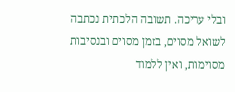ובלי עריכה. תשובה הלכתית נכתבה לשואל מסוים, בזמן מסוים ובנסיבות מסוימות, ואין ללמוד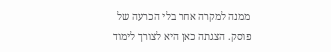ממנה למקרה אחר בלי הכרעה של פוסק. הצגתה כאן היא לצורך לימוד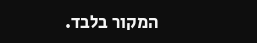המקור בלבד.